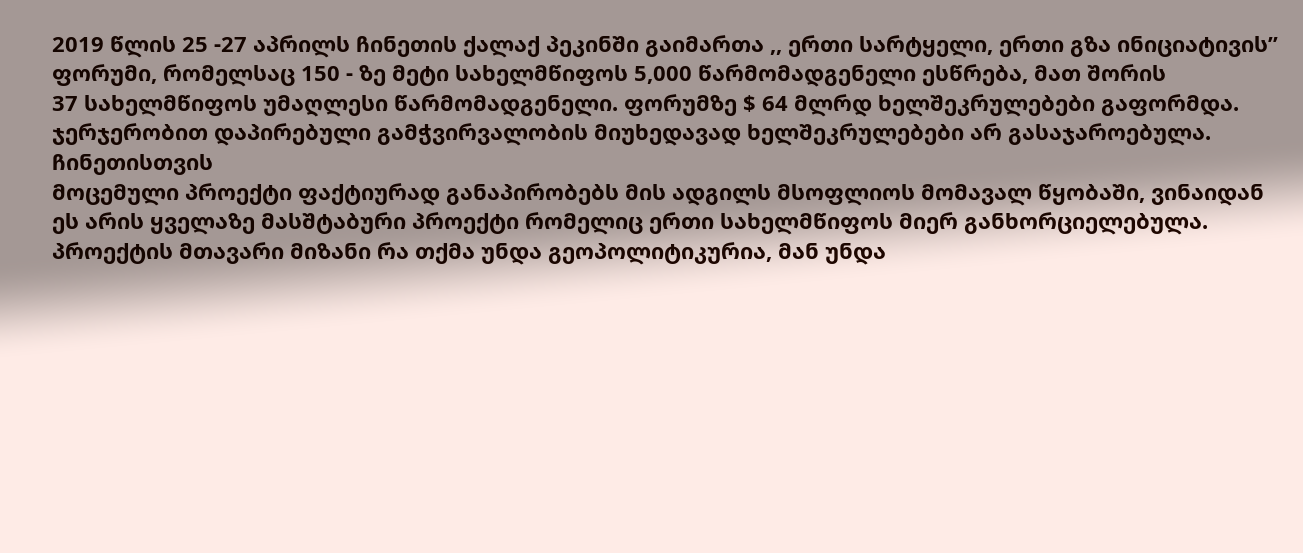2019 წლის 25 -27 აპრილს ჩინეთის ქალაქ პეკინში გაიმართა ,, ერთი სარტყელი, ერთი გზა ინიციატივის’’
ფორუმი, რომელსაც 150 - ზე მეტი სახელმწიფოს 5,000 წარმომადგენელი ესწრება, მათ შორის
37 სახელმწიფოს უმაღლესი წარმომადგენელი. ფორუმზე $ 64 მლრდ ხელშეკრულებები გაფორმდა.
ჯერჯერობით დაპირებული გამჭვირვალობის მიუხედავად ხელშეკრულებები არ გასაჯაროებულა.
ჩინეთისთვის
მოცემული პროექტი ფაქტიურად განაპირობებს მის ადგილს მსოფლიოს მომავალ წყობაში, ვინაიდან
ეს არის ყველაზე მასშტაბური პროექტი რომელიც ერთი სახელმწიფოს მიერ განხორციელებულა.
პროექტის მთავარი მიზანი რა თქმა უნდა გეოპოლიტიკურია, მან უნდა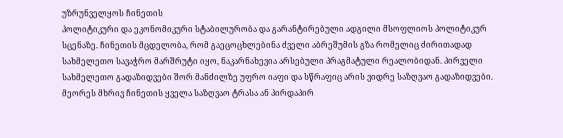უზრუნველყოს ჩინეთის
პოლიტიკური და ეკონომიკური სტაბილურობა და გარანტირებული ადგილი მსოფლიოს პოლიტიკურ
სცენაზე. ჩინეთის მცდელობა, რომ გაეცოცხლებინა ძველი აბრეშუმის გზა რომელიც ძირითადად
სახმელეთო სავაჭრო მარშრუტი იყო, ნაკარნახევია არსებული პრაგმატული რეალობიდან. პირველი
სახმელეთო გადაზიდვები შორ მანძილზე უფრო იაფი და სწრაფიც არის ვიდრე საზღვაო გადაზიდვები.
მეორეს მხრივ ჩინეთის ყველა საზღვაო ტრასა ან პირდაპირ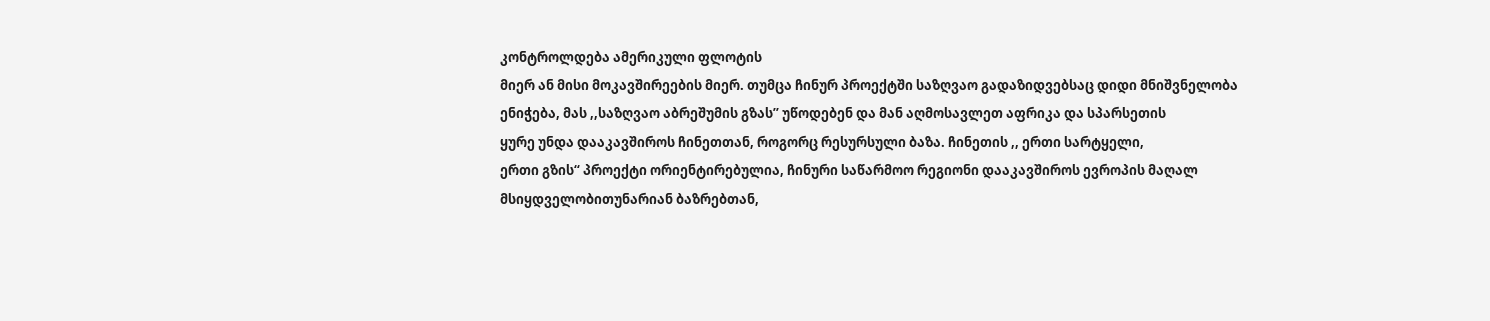კონტროლდება ამერიკული ფლოტის
მიერ ან მისი მოკავშირეების მიერ. თუმცა ჩინურ პროექტში საზღვაო გადაზიდვებსაც დიდი მნიშვნელობა
ენიჭება, მას ,,საზღვაო აბრეშუმის გზას’’ უწოდებენ და მან აღმოსავლეთ აფრიკა და სპარსეთის
ყურე უნდა დააკავშიროს ჩინეთთან, როგორც რესურსული ბაზა. ჩინეთის ,, ერთი სარტყელი,
ერთი გზის“ პროექტი ორიენტირებულია, ჩინური საწარმოო რეგიონი დააკავშიროს ევროპის მაღალ
მსიყდველობითუნარიან ბაზრებთან,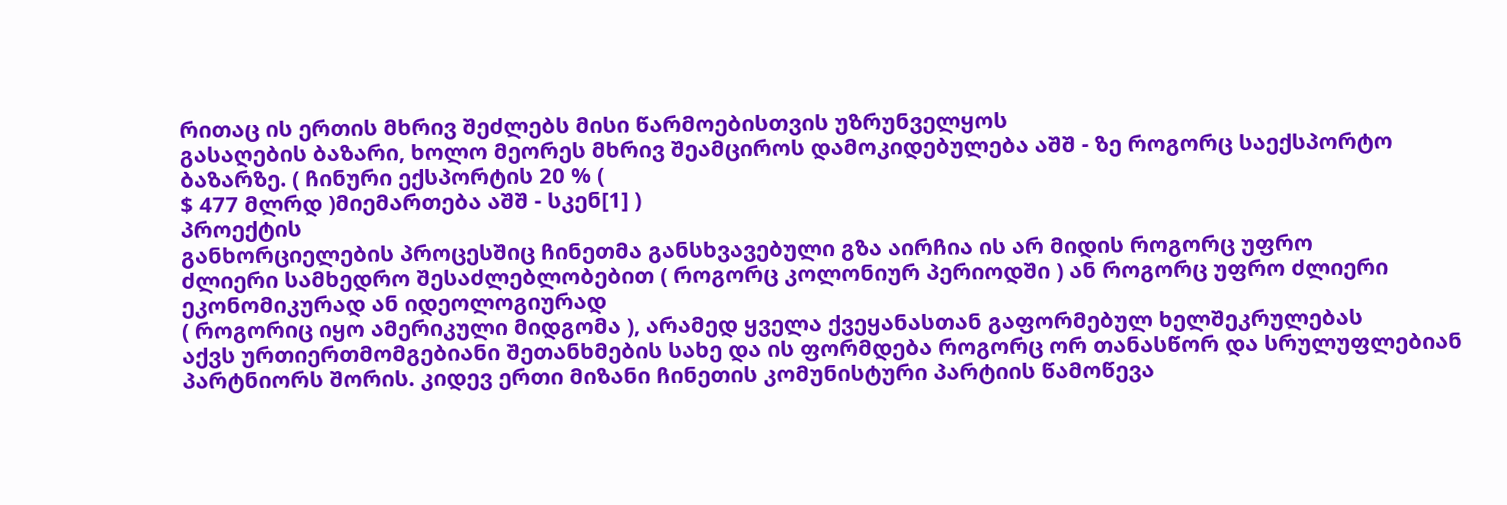რითაც ის ერთის მხრივ შეძლებს მისი წარმოებისთვის უზრუნველყოს
გასაღების ბაზარი, ხოლო მეორეს მხრივ შეამციროს დამოკიდებულება აშშ - ზე როგორც საექსპორტო
ბაზარზე. ( ჩინური ექსპორტის 20 % (
$ 477 მლრდ )მიემართება აშშ - სკენ[1] )
პროექტის
განხორციელების პროცესშიც ჩინეთმა განსხვავებული გზა აირჩია ის არ მიდის როგორც უფრო
ძლიერი სამხედრო შესაძლებლობებით ( როგორც კოლონიურ პერიოდში ) ან როგორც უფრო ძლიერი ეკონომიკურად ან იდეოლოგიურად
( როგორიც იყო ამერიკული მიდგომა ), არამედ ყველა ქვეყანასთან გაფორმებულ ხელშეკრულებას
აქვს ურთიერთმომგებიანი შეთანხმების სახე და ის ფორმდება როგორც ორ თანასწორ და სრულუფლებიან
პარტნიორს შორის. კიდევ ერთი მიზანი ჩინეთის კომუნისტური პარტიის წამოწევა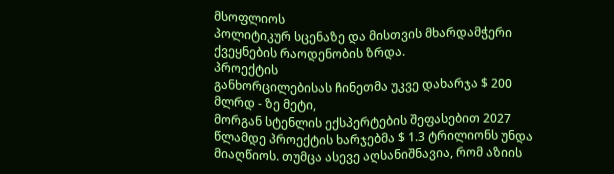მსოფლიოს
პოლიტიკურ სცენაზე და მისთვის მხარდამჭერი ქვეყნების რაოდენობის ზრდა.
პროექტის
განხორცილებისას ჩინეთმა უკვე დახარჯა $ 200 მლრდ - ზე მეტი,
მორგან სტენლის ექსპერტების შეფასებით 2027 წლამდე პროექტის ხარჯებმა $ 1.3 ტრილიონს უნდა მიაღწიოს. თუმცა ასევე აღსანიშნავია, რომ აზიის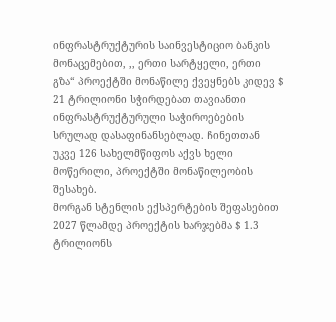ინფრასტრუქტურის საინვესტიციო ბანკის მონაცემებით, ,, ერთი სარტყელი, ერთი გზა“ პროექტში მონაწილე ქვეყნებს კიდევ $ 21 ტრილიონი სჭირდებათ თავიანთი ინფრასტრუქტურული საჭიროებების სრულად დასაფინანსებლად. ჩინეთთან უკვე 126 სახელმწიფოს აქვს ხელი მოწერილი, პროექტში მონაწილეობის შესახებ.
მორგან სტენლის ექსპერტების შეფასებით 2027 წლამდე პროექტის ხარჯებმა $ 1.3 ტრილიონს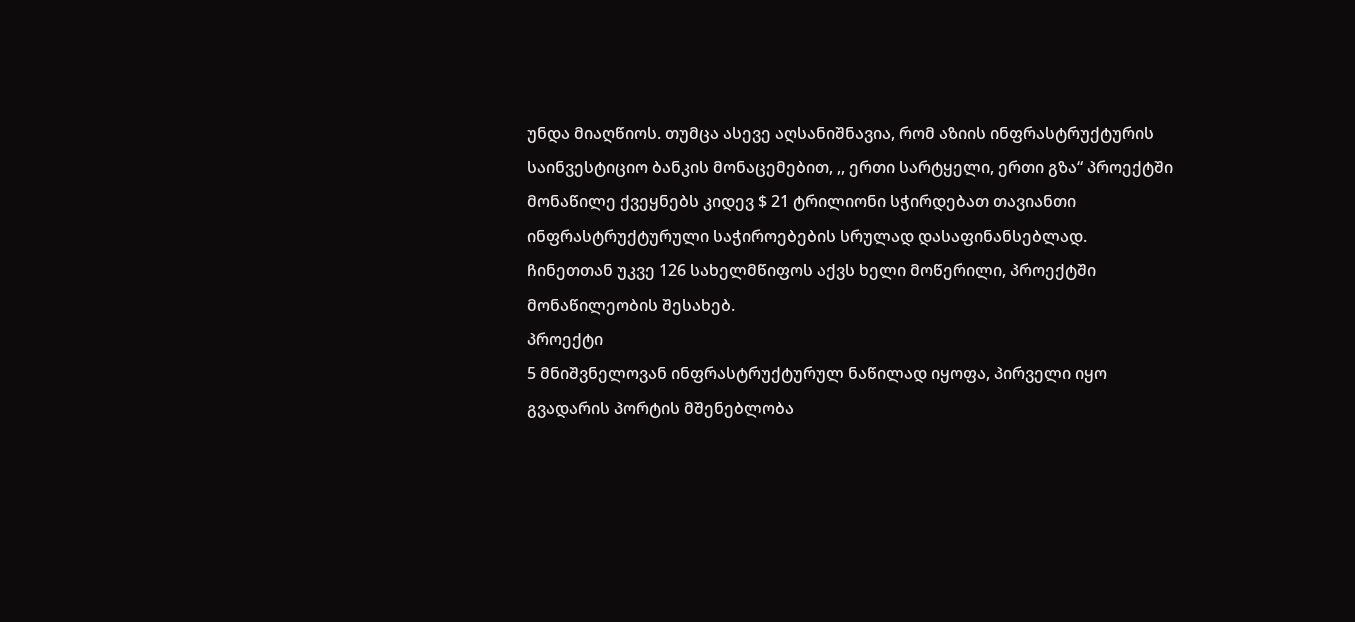უნდა მიაღწიოს. თუმცა ასევე აღსანიშნავია, რომ აზიის ინფრასტრუქტურის საინვესტიციო ბანკის მონაცემებით, ,, ერთი სარტყელი, ერთი გზა“ პროექტში მონაწილე ქვეყნებს კიდევ $ 21 ტრილიონი სჭირდებათ თავიანთი ინფრასტრუქტურული საჭიროებების სრულად დასაფინანსებლად. ჩინეთთან უკვე 126 სახელმწიფოს აქვს ხელი მოწერილი, პროექტში მონაწილეობის შესახებ.
პროექტი
5 მნიშვნელოვან ინფრასტრუქტურულ ნაწილად იყოფა, პირველი იყო გვადარის პორტის მშენებლობა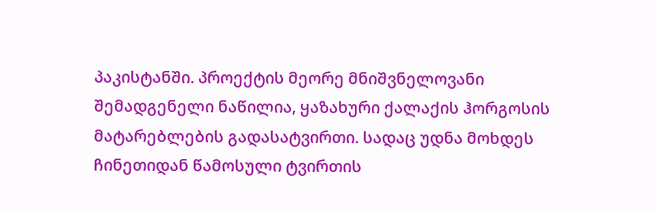პაკისტანში. პროექტის მეორე მნიშვნელოვანი შემადგენელი ნაწილია, ყაზახური ქალაქის ჰორგოსის
მატარებლების გადასატვირთი. სადაც უდნა მოხდეს ჩინეთიდან წამოსული ტვირთის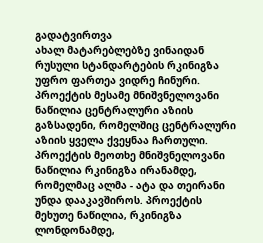გადატვირთვა
ახალ მატარებლებზე ვინაიდან რუსული სტანდარტების რკინიგზა უფრო ფართეა ვიდრე ჩინური.
პროექტის მესამე მნიშვნელოვანი ნაწილია ცენტრალური აზიის გაზსადენი, რომელშიც ცენტრალური
აზიის ყველა ქვეყნაა ჩართული. პროექტის მეოთხე მნიშვნელოვანი ნაწილია რკინიგზა ირანამდე,
რომელმაც ალმა - ატა და თეირანი უნდა დააკავშიროს. პროექტის მეხუთე ნაწილია, რკინიგზა
ლონდონამდე,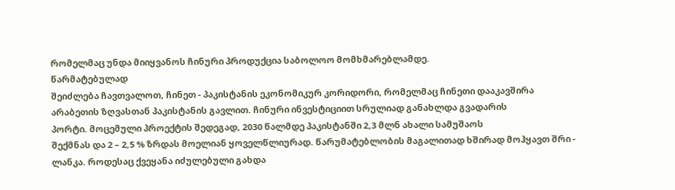რომელმაც უნდა მიიყვანოს ჩინური პროდუქცია საბოლოო მომხმარებლამდე.
წარმატებულად
შეიძლება ჩავთვალოთ, ჩინეთ - პაკისტანის ეკონომიკურ კორიდორი, რომელმაც ჩინეთი დააკავშირა
არაბეთის ზღვასთან პაკისტანის გავლით. ჩინური ინვესტიციით სრულიად განახლდა გვადარის
პორტი. მოცემული პროექტის შედეგად, 2030 წალმდე პაკისტანში 2,3 მლნ ახალი სამუშაოს
შექმნას და 2 – 2,5 % ზრდას მოელიან ყოველწლიურად. წარუმატებლობის მაგალითად ხშირად მოჰყავთ შრი -
ლანკა. როდესაც ქვეყანა იძულებული გახდა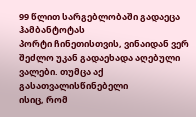99 წლით სარგებლობაში გადაეცა ჰამბანტოტას
პორტი ჩინეთისთვის, ვინაიდან ვერ შეძლო უკან გადაეხადა აღებული ვალები. თუმცა აქ გასათვალისწინებელი
ისიც, რომ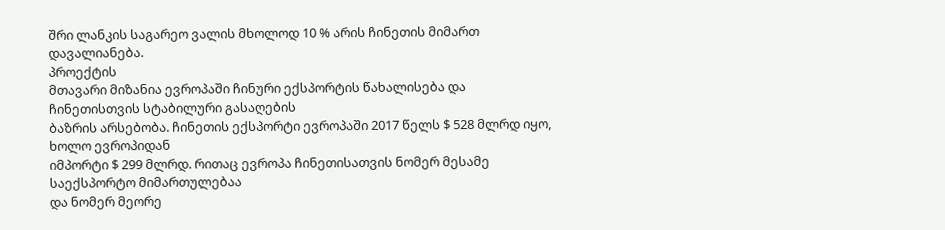შრი ლანკის საგარეო ვალის მხოლოდ 10 % არის ჩინეთის მიმართ დავალიანება.
პროექტის
მთავარი მიზანია ევროპაში ჩინური ექსპორტის წახალისება და ჩინეთისთვის სტაბილური გასაღების
ბაზრის არსებობა. ჩინეთის ექსპორტი ევროპაში 2017 წელს $ 528 მლრდ იყო, ხოლო ევროპიდან
იმპორტი $ 299 მლრდ. რითაც ევროპა ჩინეთისათვის ნომერ მესამე საექსპორტო მიმართულებაა
და ნომერ მეორე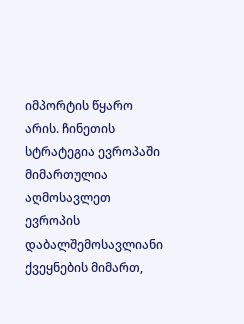იმპორტის წყარო არის. ჩინეთის სტრატეგია ევროპაში მიმართულია აღმოსავლეთ
ევროპის დაბალშემოსავლიანი ქვეყნების მიმართ,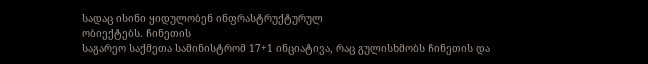სადაც ისინი ყიდულობენ ინფრასტრუქტურულ
ობიექტებს. ჩინეთის
საგარეო საქმეთა სამინისტრომ 17+1 ინციატივა, რაც გულისხმობს ჩინეთის და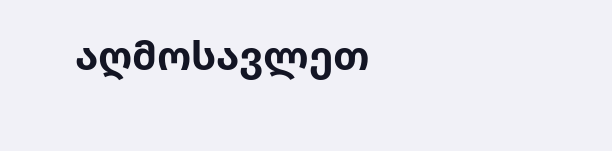აღმოსავლეთ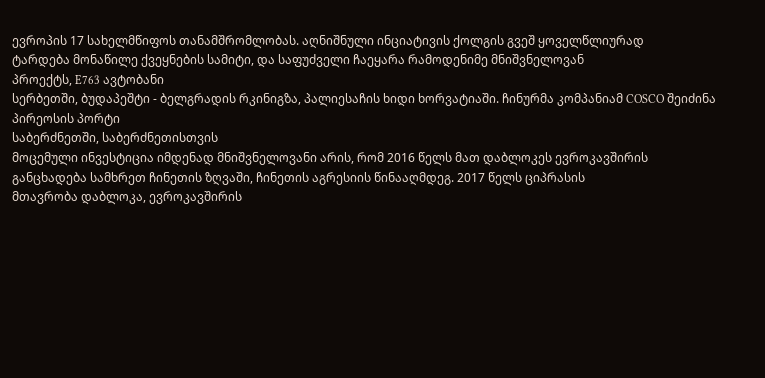ევროპის 17 სახელმწიფოს თანამშრომლობას. აღნიშნული ინციატივის ქოლგის გვეშ ყოველწლიურად
ტარდება მონაწილე ქვეყნების სამიტი, და საფუძველი ჩაეყარა რამოდენიმე მნიშვნელოვან
პროექტს, E763 ავტობანი
სერბეთში, ბუდაპეშტი - ბელგრადის რკინიგზა, პალიესაჩის ხიდი ხორვატიაში. ჩინურმა კომპანიამ COSCO შეიძინა პირეოსის პორტი
საბერძნეთში, საბერძნეთისთვის
მოცემული ინვესტიცია იმდენად მნიშვნელოვანი არის, რომ 2016 წელს მათ დაბლოკეს ევროკავშირის
განცხადება სამხრეთ ჩინეთის ზღვაში, ჩინეთის აგრესიის წინააღმდეგ. 2017 წელს ციპრასის
მთავრობა დაბლოკა, ევროკავშირის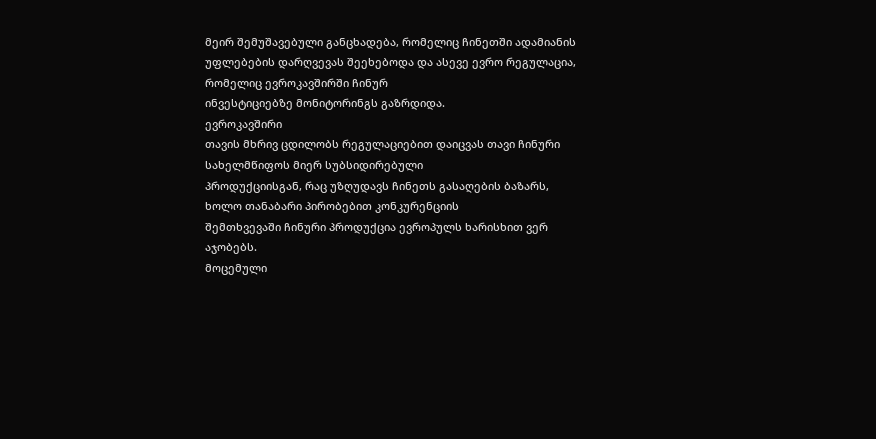მეირ შემუშავებული განცხადება, რომელიც ჩინეთში ადამიანის
უფლებების დარღვევას შეეხებოდა და ასევე ევრო რეგულაცია, რომელიც ევროკავშირში ჩინურ
ინვესტიციებზე მონიტორინგს გაზრდიდა.
ევროკავშირი
თავის მხრივ ცდილობს რეგულაციებით დაიცვას თავი ჩინური სახელმწიფოს მიერ სუბსიდირებული
პროდუქციისგან, რაც უზღუდავს ჩინეთს გასაღების ბაზარს, ხოლო თანაბარი პირობებით კონკურენციის
შემთხვევაში ჩინური პროდუქცია ევროპულს ხარისხით ვერ აჯობებს.
მოცემული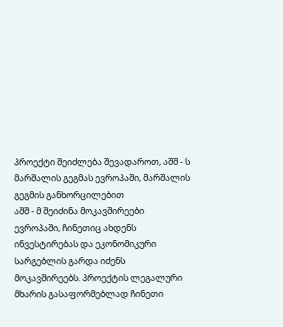პროექტი შეიძლება შევადაროთ, აშშ - ს მარშალის გეგმას ევროპაში, მარშალის გეგმის განხორცილებით
აშშ - მ შეიძინა მოკავშირეები ევროპაში, ჩინეთიც ახდენს ინვესტირებას და ეკონომიკური
სარგებლის გარდა იძენს მოკავშირეებს. პროექტის ლეგალური მხარის გასაფორმებლად ჩინეთი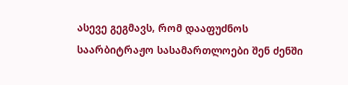ასევე გეგმავს, რომ დააფუძნოს საარბიტრაჟო სასამართლოები შენ ძენში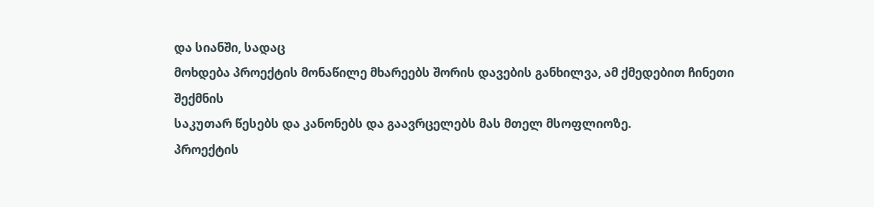და სიანში, სადაც
მოხდება პროექტის მონაწილე მხარეებს შორის დავების განხილვა, ამ ქმედებით ჩინეთი შექმნის
საკუთარ წესებს და კანონებს და გაავრცელებს მას მთელ მსოფლიოზე.
პროექტის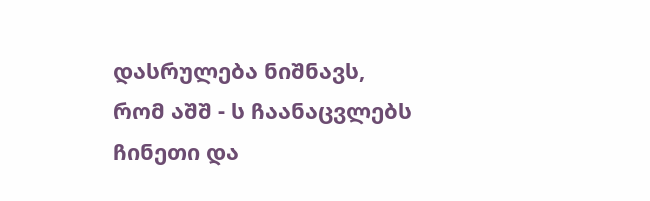დასრულება ნიშნავს,
რომ აშშ - ს ჩაანაცვლებს ჩინეთი და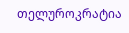თელუროკრატია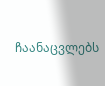ჩაანაცვლებს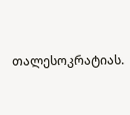თალესოკრატიას.